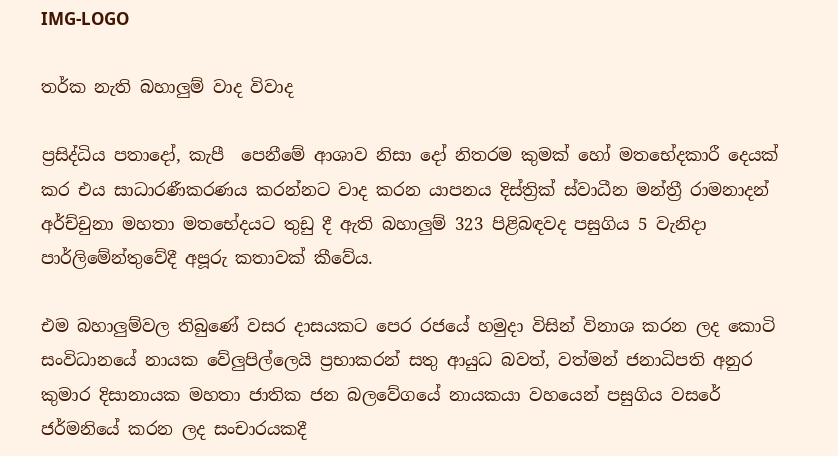IMG-LOGO

තර්ක නැති බහාලුම් වාද විවාද

ප්‍රසිද්ධිය පතාදෝ, කැපී  පෙනීමේ ආශාව නිසා දෝ නිතරම කුමක් හෝ මතභේදකාරී දෙයක් කර එය සාධාරණීකරණය කරන්නට වාද කරන යාපනය දිස්ත්‍රික් ස්වාධීන මන්ත්‍රී රාමනාදන් අර්ච්චුනා මහතා මතභේදයට තුඩු දී ඇති බහාලුම් 323 පිළිබඳවද පසුගිය 5 වැනිදා පාර්ලිමේන්තුවේදී අපූරු කතාවක් කීවේය.

එම බහාලුම්වල තිබුණේ වසර දාසයකට පෙර රජයේ හමුදා විසින් විනාශ කරන ලද කොටි සංවිධානයේ නායක වේලුපිල්ලෙයි ප්‍රභාකරන් සතු ආයුධ බවත්, වත්මන් ජනාධිපති අනුර කුමාර දිසානායක මහතා ජාතික ජන බලවේගයේ නායකයා වහයෙන් පසුගිය වසරේ ජර්මනියේ කරන ලද සංචාරයකදී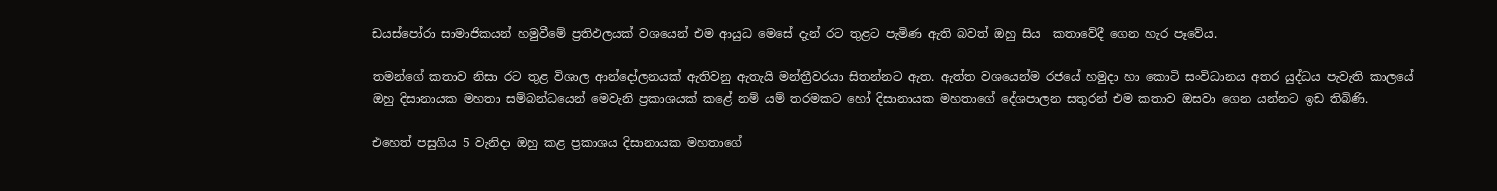ඩයස්පෝරා සාමාජිකයන් හමුවීමේ ප්‍රතිඵලයක් වශයෙන් එම ආයුධ මෙසේ දැන් රට තුළට පැමිණ ඇති බවත් ඔහු සිය  කතාවේදී ගෙන හැර පෑවේය.

තමන්ගේ කතාව නිසා රට තුළ විශාල ආන්දෝලනයක් ඇතිවනු ඇතැයි මන්ත්‍රීවරයා සිතන්නට ඇත. ඇත්ත වශයෙන්ම රජයේ හමුදා හා කොටි සංවිධානය අතර යුද්ධය පැවැති කාලයේ ඔහු දිසානායක මහතා සම්බන්ධයෙන් මෙවැනි ප්‍රකාශයක් කළේ නම් යම් තරමකට හෝ දිසානායක මහතාගේ දේශපාලන සතුරන් එම කතාව ඔසවා ගෙන යන්නට ඉඩ තිබිණි.

එහෙත් පසුගිය 5 වැනිදා ඔහු කළ ප්‍රකාශය දිසානායක මහතාගේ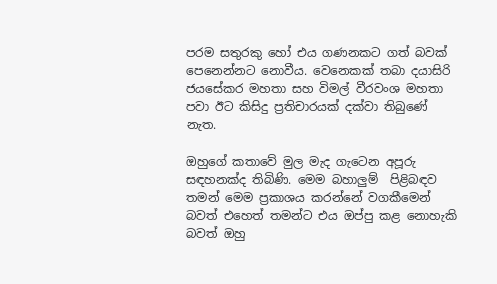පරම සතුරකු හෝ එය ගණනකට ගත් බවක් පෙනෙන්නට නොවීය. වෙනෙකක් තබා දයාසිරි ජයසේකර මහතා සහ විමල් වීරවංශ මහතා පවා ඊට කිසිදු ප්‍රතිචාරයක් දක්වා තිබුණේ නැත.

ඔහුගේ කතාවේ මුල මැද ගැටෙන අපූරු සඳහනක්ද තිබිණි. මෙම බහාලුම්  පිළිබඳව තමන් මෙම ප්‍රකාශය කරන්නේ වගකීමෙන් බවත් එහෙත් තමන්ට එය ඔප්පු කළ නොහැකි බවත් ඔහු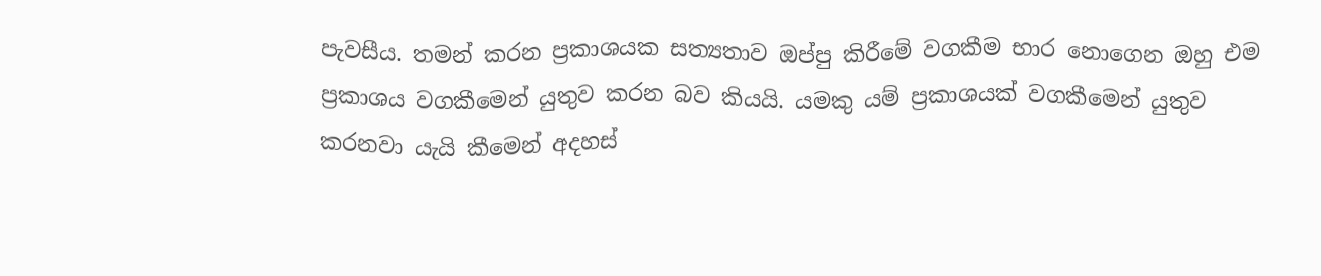පැවසීය. තමන් කරන ප්‍රකාශයක සත්‍යතාව ඔප්පු කිරීමේ වගකීම භාර නොගෙන ඔහු එම ප්‍රකාශය වගකීමෙන් යුතුව කරන බව කියයි. යමකු යම් ප්‍රකාශයක් වගකීමෙන් යුතුව කරනවා යැයි කීමෙන් අදහස්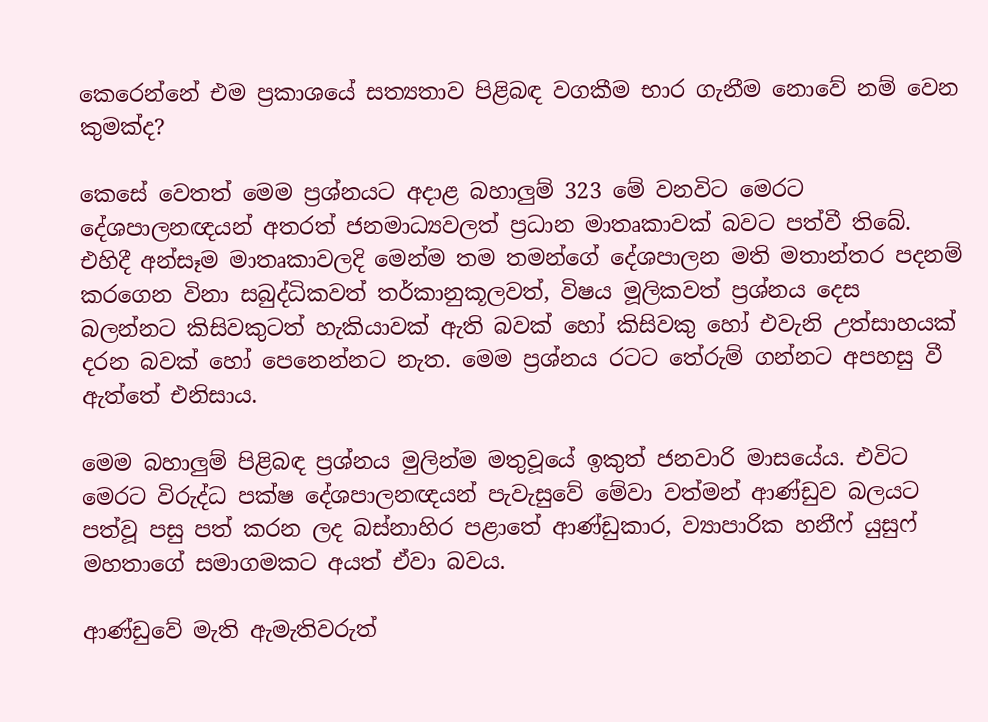කෙරෙන්නේ එම ප්‍රකාශයේ සත්‍යතාව පිළිබඳ වගකීම භාර ගැනීම නොවේ නම් වෙන කුමක්ද?

කෙසේ වෙතත් මෙම ප්‍රශ්නයට අදාළ බහාලුම් 323 මේ වනවිට මෙරට දේශපාලනඥයන් අතරත් ජනමාධ්‍යවලත් ප්‍රධාන මාතෘකාවක් බවට පත්වී තිබේ. එහිදී අන්සෑම මාතෘකාවලදි මෙන්ම තම තමන්ගේ දේශපාලන මති මතාන්තර පදනම් කරගෙන විනා සබුද්ධිකවත් තර්කානුකූලවත්, විෂය මූලිකවත් ප්‍රශ්නය දෙස බලන්නට කිසිවකුටත් හැකියාවක් ඇති බවක් හෝ කිසිවකු හෝ එවැනි උත්සාහයක් දරන බවක් හෝ පෙනෙන්නට නැත. මෙම ප්‍රශ්නය රටට තේරුම් ගන්නට අපහසු වී ඇත්තේ එනිසාය.

මෙම බහාලුම් පිළිබඳ ප්‍රශ්නය මුලින්ම මතුවූයේ ඉකුත් ජනවාරි මාසයේය. එවිට මෙරට විරුද්ධ පක්ෂ දේශපාලනඥයන් පැවැසුවේ මේවා වත්මන් ආණ්ඩුව බලයට පත්වූ පසු පත් කරන ලද බස්නාහිර පළාතේ ආණ්ඩුකාර, ව්‍යාපාරික හනීෆ් යුසුෆ් මහතාගේ සමාගමකට අයත් ඒවා බවය.

ආණ්ඩුවේ මැති ඇමැතිවරුත්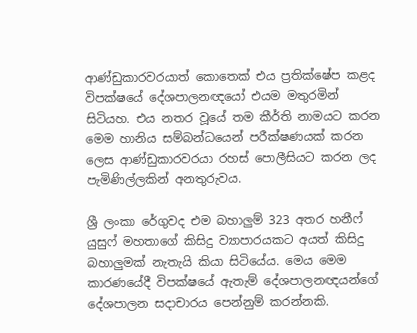ආණ්ඩුකාරවරයාත් කොතෙක් එය ප්‍රතික්ෂේප කළද විපක්ෂයේ දේශපාලනඥයෝ එයම මතුරමින් සිටියහ. එය නතර වූයේ තම කීර්ති නාමයට කරන මෙම හානිය සම්බන්ධයෙන් පරීක්ෂණයක් කරන ලෙස ආණ්ඩුකාරවරයා රහස් පොලීසියට කරන ලද පැමිණිල්ලකින් අනතුරුවය.

ශ්‍රී ලංකා රේගුවද එම බහාලුම් 323 අතර හනීෆ් යුසුෆ් මහතාගේ කිසිදු ව්‍යාපාරයකට අයත් කිසිදු බහාලුමක් නැතැයි කියා සිටියේය. මෙය මෙම කාරණයේදී විපක්ෂයේ ඇතැම් දේශපාලනඥයන්ගේ දේශපාලන සදාචාරය පෙන්නුම් කරන්නකි.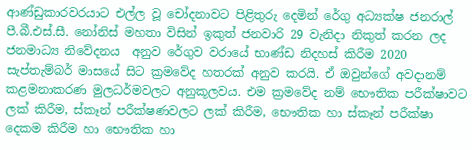ආණ්ඩුකාරවරයාට එල්ල වූ චෝදනාවට පිළිතුරු දෙමින් රේගු අධ්‍යක්ෂ ජනරාල් පී.බී.එස්.සී. නෝනිස් මහතා විසින් ඉකුත් ජනවාරි 29 වැනිදා නිකුත් කරන ලද ජනමාධ්‍ය නිවේදනය  අනුව රේගුව වරායේ භාණ්ඩ නිදහස් කිරීම 2020 සැප්තැම්බර් මාසයේ සිට ක්‍රමවේද හතරක් අනුව කරයි. ඒ ඔවුන්ගේ අවදානම් කළමනාකරණ මුලධර්මවලට අනුකූලවය. එම ක්‍රමවේද නම් භෞතික පරීක්ෂාවට ලක් කිරීම, ස්කෑන් පරීක්ෂණවලට ලක් කිරීම, භෞතික හා ස්කෑන් පරීක්ෂා දෙකම කිරීම හා භෞතික හා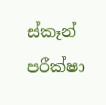ස්කෑන් පරීක්ෂා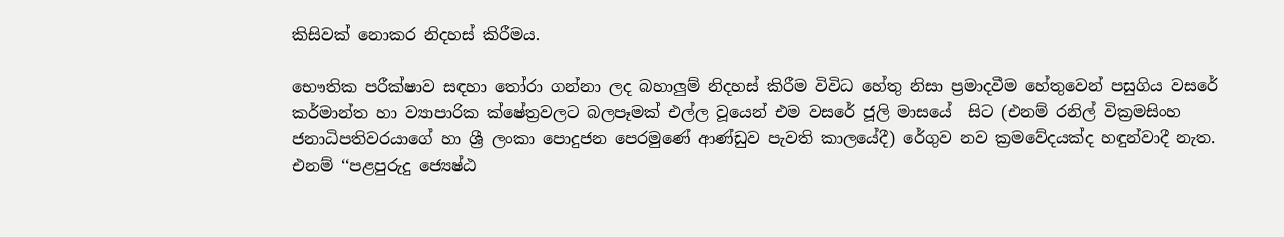කිසිවක් නොකර නිදහස් කිරීමය.

භෞතික පරීක්ෂාව සඳහා තෝරා ගන්නා ලද බහාලුම් නිදහස් කිරීම විවිධ හේතු නිසා ප්‍රමාදවීම හේතුවෙන් පසුගිය වසරේ කර්මාන්ත හා ව්‍යාපාරික ක්ෂේත්‍රවලට බලපෑමක් එල්ල වූයෙන් එම වසරේ ජූලි මාසයේ  සිට (එනම් රනිල් වික්‍රමසිංහ ජනාධිපතිවරයාගේ හා ශ්‍රී ලංකා පොදුජන පෙරමුණේ ආණ්ඩුව පැවති කාලයේදී) රේගුව නව ක්‍රමවේදයක්ද හඳුන්වාදී නැත. එනම් ‘‘පළපුරුදු ජ්‍යෙෂ්ඨ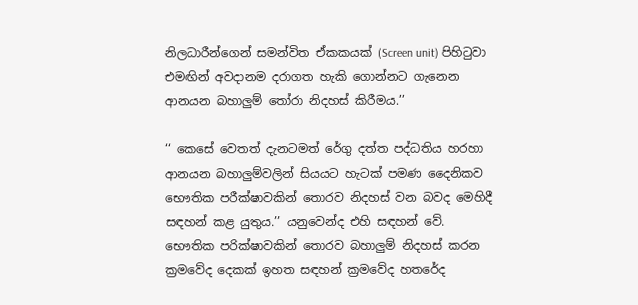නිලධාරීන්ගෙන් සමන්විත ඒකකයක් (Screen unit) පිහිටුවා එමඟින් අවදානම දරාගත හැකි ගොන්නට ගැනෙන ආනයන බහාලුම් තෝරා නිදහස් කිරීමය.’’

‘‘ කෙසේ වෙතත් දැනටමත් රේගු දත්ත පද්ධතිය හරහා ආනයන බහාලුම්වලින් සියයට හැටක් පමණ දෛනිකව භෞතික පරීක්ෂාවකින් තොරව නිදහස් වන බවද මෙහිදී සඳහන් කළ යුතුය.’’ යනුවෙන්ද එහි සඳහන් වේ. භෞතික පරික්ෂාවකින් තොරව බහාලුම් නිදහස් කරන ක්‍රමවේද දෙකක් ඉහත සඳහන් ක්‍රමවේද හතරේද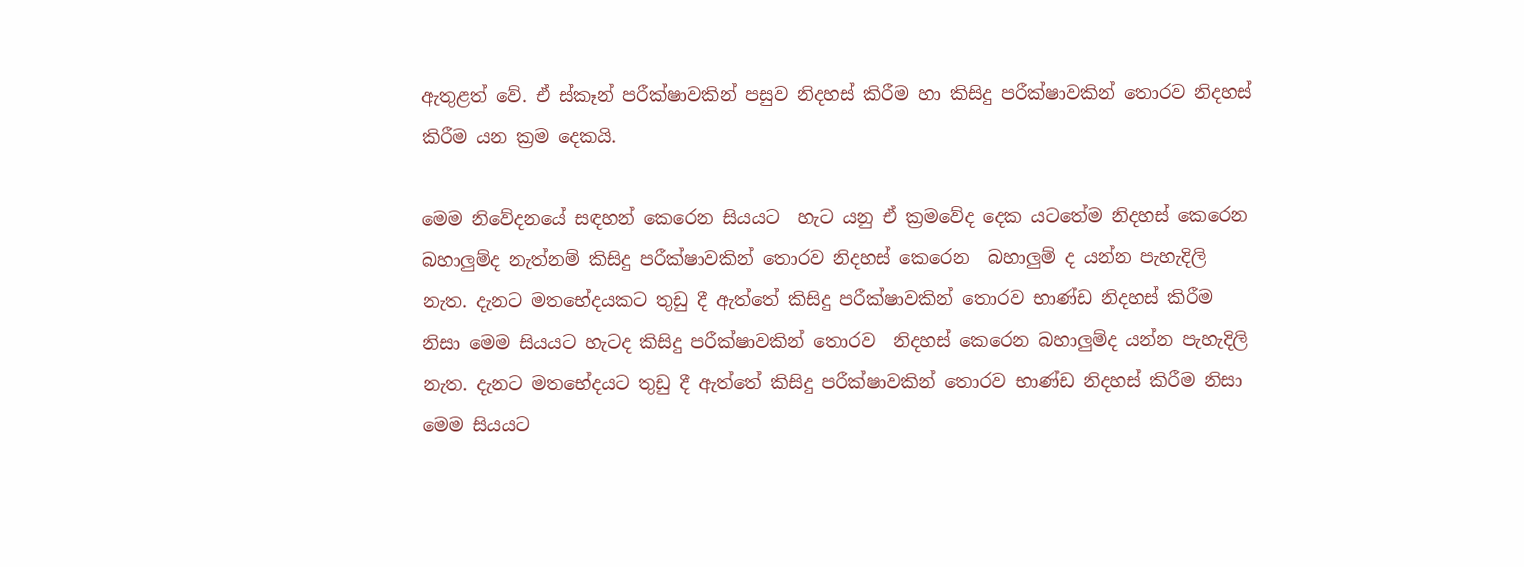ඇතුළත් වේ. ඒ ස්කෑන් පරීක්ෂාවකින් පසුව නිදහස් කිරීම හා කිසිදු පරීක්ෂාවකින් තොරව නිදහස් කිරීම යන ක්‍රම දෙකයි.

මෙම නිවේදනයේ සඳහන් කෙරෙන සියයට  හැට යනු ඒ ක්‍රමවේද දෙක යටතේම නිදහස් කෙරෙන බහාලුම්ද නැත්නම් කිසිදු පරීක්ෂාවකින් තොරව නිදහස් කෙරෙන  බහාලුම් ද යන්න පැහැදිලි නැත. දැනට මතභේදයකට තුඩු දී ඇත්තේ කිසිදු පරීක්ෂාවකින් තොරව භාණ්ඩ නිදහස් කිරීම නිසා මෙම සියයට හැටද කිසිදු පරීක්ෂාවකින් තොරව  නිදහස් කෙරෙන බහාලුම්ද යන්න පැහැදිලි නැත. දැනට මතභේදයට තුඩු දී ඇත්තේ කිසිදු පරීක්ෂාවකින් තොරව භාණ්ඩ නිදහස් කිරීම නිසා මෙම සියයට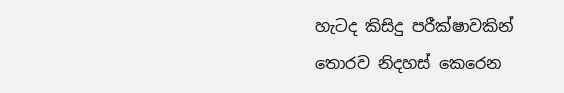හැටද කිසිදු පරීක්ෂාවකින් තොරව නිදහස් කෙරෙන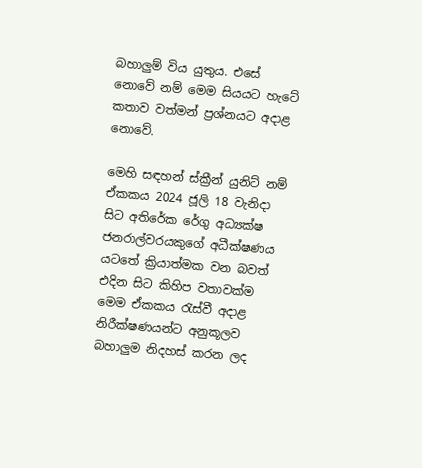බහාලුම් විය යුතුය. එසේ නොවේ නම් මෙම සියයට හැටේ කතාව වත්මන් ප්‍රශ්නයට අදාළ නොවේ.

මෙහි සඳහන් ස්ක්‍රීන් යුනිට් නම් ඒකකය 2024 ජූලි 18 වැනිදා සිට අතිරේක රේගු අධ්‍යක්ෂ ජනරාල්වරයකුගේ අධීක්ෂණය යටතේ ක්‍රියාත්මක වන බවත් එදින සිට කිහිප වතාවක්ම මෙම ඒකකය රැස්වී අදාළ නිරීක්ෂණයන්ට අනුකූලව බහාලුම නිදහස් කරන ලද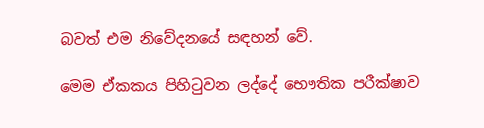බවත් එම නිවේදනයේ සඳහන් වේ.

මෙම ඒකකය පිහිටුවන ලද්දේ භෞතික පරීක්ෂාව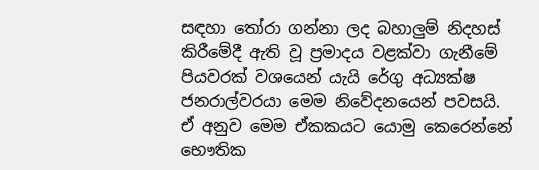සඳහා තෝරා ගන්නා ලද බහාලුම් නිදහස් කිරීමේදී ඇති වූ ප්‍රමාදය වළක්වා ගැනීමේ පියවරක් වශයෙන් යැයි රේගු අධ්‍යක්ෂ ජනරාල්වරයා මෙම නිවේදනයෙන් පවසයි. ඒ අනුව මෙම ඒකකයට යොමු කෙරෙන්නේ භෞතික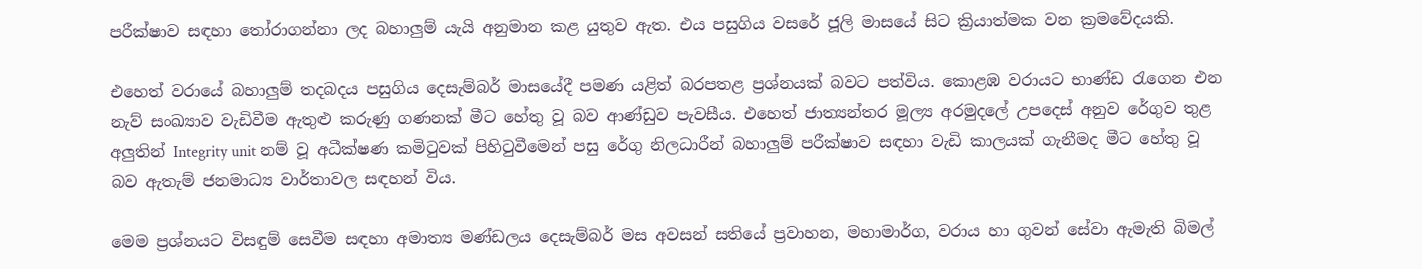පරීක්ෂාව සඳහා තෝරාගන්නා ලද බහාලුම් යැයි අනුමාන කළ යුතුව ඇත. එය පසුගිය වසරේ ජූලි මාසයේ සිට ක්‍රියාත්මක වන ක්‍රමවේදයකි.

එහෙත් වරායේ බහාලුම් තදබදය පසුගිය දෙසැම්බර් මාසයේදී පමණ යළිත් බරපතළ ප්‍රශ්නයක් බවට පත්විය. කොළඹ වරායට භාණ්ඩ රැගෙන එන නැව් සංඛ්‍යාව වැඩිවීම ඇතුළු කරුණු ගණනක් මීට හේතු වූ බව ආණ්ඩුව පැවසීය. එහෙත් ජාත්‍යන්තර මූල්‍ය අරමුදලේ උපදෙස් අනුව රේගුව තුළ අලුතින් Integrity unit නම් වූ අධීක්ෂණ කමිටුවක් පිහිටුවීමෙන් පසු රේගු නිලධාරීන් බහාලුම් පරීක්ෂාව සඳහා වැඩි කාලයක් ගැනීමද මීට හේතු වූ බව ඇතැම් ජනමාධ්‍ය වාර්තාවල සඳහන් විය.

මෙම ප්‍රශ්නයට විසඳුම් සෙවීම සඳහා අමාත්‍ය මණ්ඩලය දෙසැම්බර් මස අවසන් සතියේ ප්‍රවාහන, මහාමාර්ග, වරාය හා ගුවන් සේවා ඇමැති බිමල්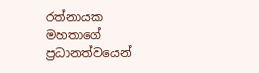රත්නායක මහතාගේ ප්‍රධානත්වයෙන්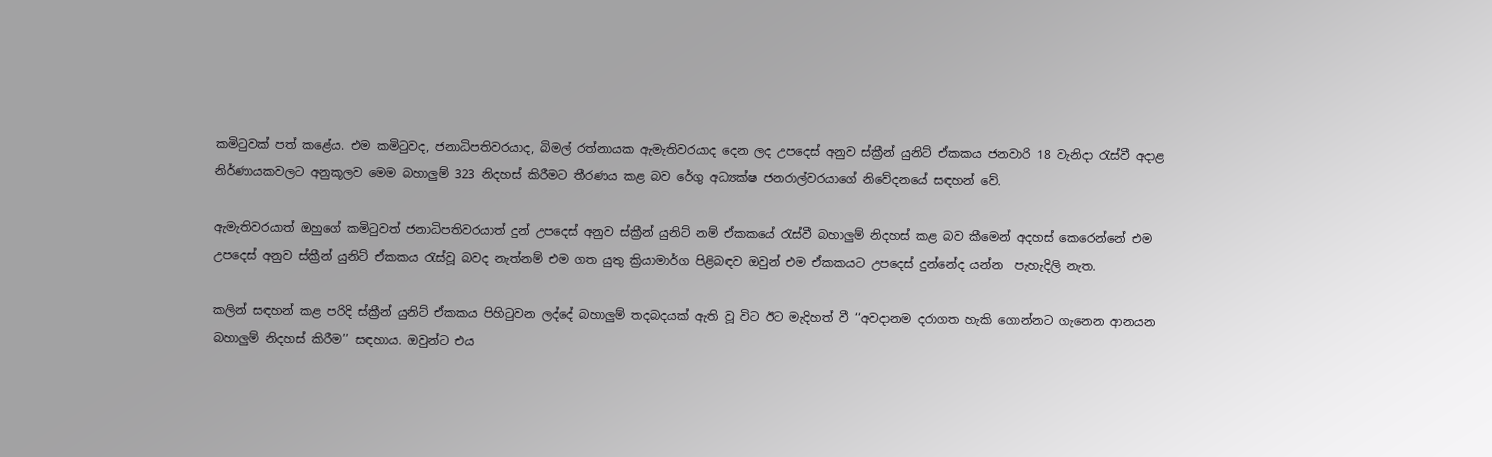කමිටුවක් පත් කළේය. එම කමිටුවද, ජනාධිපතිවරයාද, බිමල් රත්නායක ඇමැතිවරයාද දෙන ලද උපදෙස් අනුව ස්ක්‍රීන් යුනිට් ඒකකය ජනවාරි 18 වැනිදා රැස්වී අදාළ නිර්ණායකවලට අනුකූලව මෙම බහාලුම් 323 නිදහස් කිරීමට තීරණය කළ බව රේගු අධ්‍යක්ෂ ජනරාල්වරයාගේ නිවේදනයේ සඳහන් වේ.

ඇමැතිවරයාත් ඔහුගේ කමිටුවත් ජනාධිපතිවරයාත් දුන් උපදෙස් අනුව ස්ක්‍රීන් යුනිට් නම් ඒකකයේ රැස්වී බහාලුම් නිදහස් කළ බව කීමෙන් අදහස් කෙරෙන්නේ එම උපදෙස් අනුව ස්ක්‍රීන් යුනිට් ඒකකය රැස්වූ බවද නැත්නම් එම ගත යුතු ක්‍රියාමාර්ග පිළිබඳව ඔවුන් එම ඒකකයට උපදෙස් දුන්නේද යන්න  පැහැදිලි නැත.

කලින් සඳහන් කළ පරිදි ස්ක්‍රීන් යුනිට් ඒකකය පිහිටුවන ලද්දේ බහාලුම් තදබදයක් ඇති වූ විට ඊට මැදිහත් වී ‘‘අවදානම දරාගත හැකි ගොන්නට ගැනෙන ආනයන බහාලුම් නිදහස් කිරීම’’ සඳහාය. ඔවුන්ට එය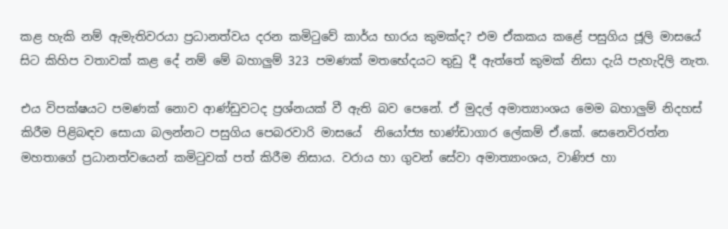කළ හැකි නම් ඇමැතිවරයා ප්‍රධානත්වය දරන කමිටුවේ කාර්ය භාරය කුමක්ද? එම ඒකකය කළේ පසුගිය ජූලි මාසයේ සිට කිහිප වතාවක් කළ දේ නම් මේ බහාලුම් 323 පමණක් මතභේදයට තුඩු දී ඇත්තේ කුමක් නිසා දැයි පැහැදිලි නැත.

එය විපක්ෂයට පමණක් නොව ආණ්ඩුවටද ප්‍රශ්නයක් වී ඇති බව පෙනේ. ඒ මුදල් අමාත්‍යාංශය මෙම බහාලුම් නිදහස් කිරීම පිළිබඳව සොයා බලන්නට පසුගිය පෙබරවාරි මාසයේ  නියෝජ්‍ය භාණ්ඩාගාර ලේකම් ඒ.කේ. සෙනෙවිරත්න මහතාගේ ප්‍රධානත්වයෙන් කමිටුවක් පත් කිරීම නිසාය. වරාය හා ගුවන් සේවා අමාත්‍යාංශය, වාණිජ හා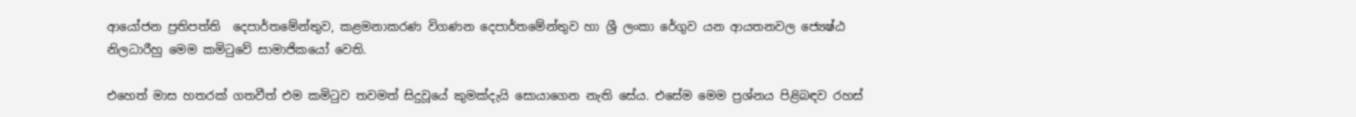ආයෝජන ප්‍රතිපත්ති  දෙපාර්තමේන්තුව, කළමනාකරණ විගණන දෙපාර්තමේන්තුව හා ශ්‍රී ලංකා රේගුව යන ආයතනවල ජ්‍යෙෂ්ඨ නිලධාරීහු මෙම කමිටුවේ සාමාජිකයෝ වෙති.

එහෙත් මාස හතරක් ගතවීත් එම කමිටුව තවමත් සිදුවූයේ කුමක්දැයි සොයාගෙන නැති සේය. එසේම මෙම ප්‍රශ්නය පිළිබඳව රහස්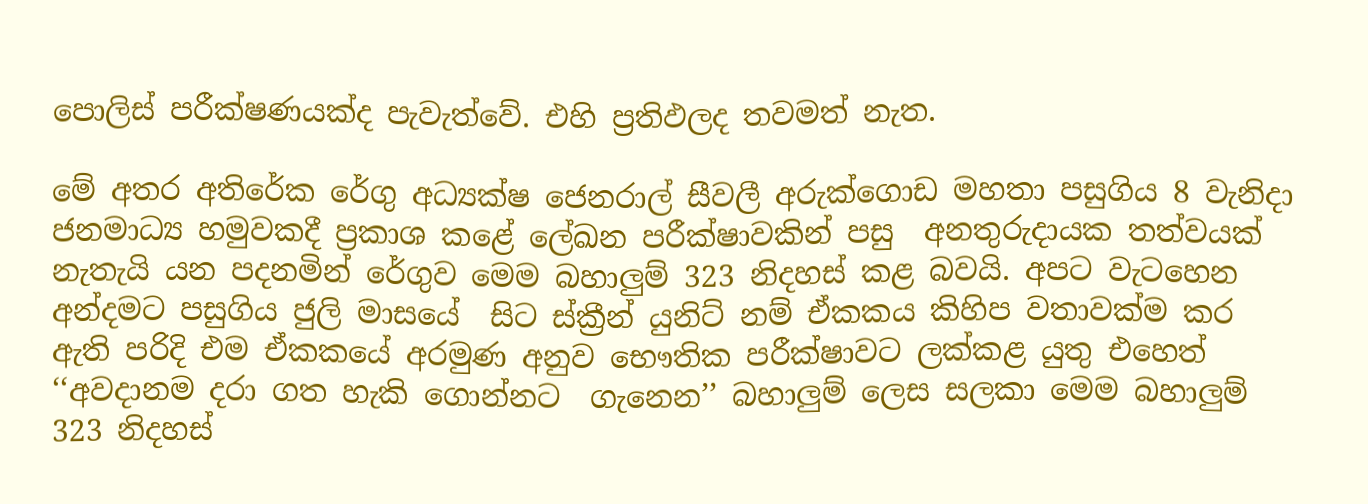පොලිස් පරීක්ෂණයක්ද පැවැත්වේ. එහි ප්‍රතිඵලද තවමත් නැත.

මේ අතර අතිරේක රේගු අධ්‍යක්ෂ ජෙනරාල් සීවලී අරුක්ගොඩ මහතා පසුගිය 8 වැනිදා ජනමාධ්‍ය හමුවකදී ප්‍රකාශ කළේ ලේඛන පරීක්ෂාවකින් පසු  අනතුරුදායක තත්වයක් නැතැයි යන පදනමින් රේගුව මෙම බහාලුම් 323 නිදහස් කළ බවයි. අපට වැටහෙන අන්දමට පසුගිය ජුලි මාසයේ  සිට ස්ක්‍රීන් යුනිට් නම් ඒකකය කිහිප වතාවක්ම කර ඇති පරිදි එම ඒකකයේ අරමුණ අනුව භෞතික පරීක්ෂාවට ලක්කළ යුතු එහෙත් ‘‘අවදානම දරා ගත හැකි ගොන්නට  ගැනෙන’’ බහාලුම් ලෙස සලකා මෙම බහාලුම් 323 නිදහස්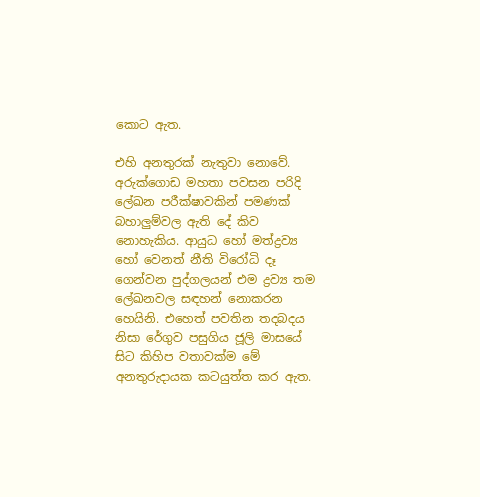කොට ඇත.

එහි අනතුරක් නැතුවා නොවේ. අරුක්ගොඩ මහතා පවසන පරිදි ලේඛන පරීක්ෂාවකින් පමණක් බහාලුම්වල ඇති දේ කිව නොහැකිය. ආයුධ හෝ මත්ද්‍රව්‍ය හෝ වෙනත් නීති විරෝධි දෑ ගෙන්වන පුද්ගලයන් එම ද්‍රව්‍ය තම ලේඛනවල සඳහන් නොකරන හෙයිනි. එහෙත් පවතින තදබදය නිසා රේගුව පසුගිය ජූලි මාසයේ සිට කිහිප වතාවක්ම මේ අනතුරුදායක කටයුත්ත කර ඇත.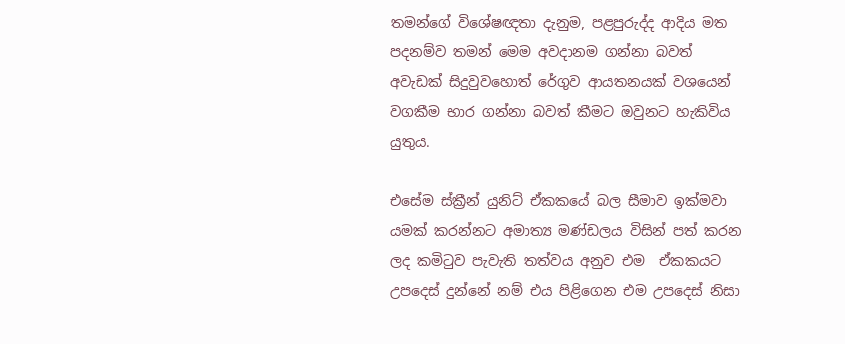තමන්ගේ විශේෂඥතා දැනුම, පළපුරුද්ද ආදිය මත පදනම්ව තමන් මෙම අවදානම ගන්නා බවත් අවැඩක් සිදුවුවහොත් රේගුව ආයතනයක් වශයෙන් වගකීම භාර ගන්නා බවත් කීමට ඔවුනට හැකිවිය යුතුය.

එසේම ස්ක්‍රීන් යුනිට් ඒකකයේ බල සීමාව ඉක්මවා යමක් කරන්නට අමාත්‍ය මණ්ඩලය විසින් පත් කරන ලද කමිටුව පැවැති තත්වය අනුව එම  ඒකකයට උපදෙස් දුන්නේ නම් එය පිළිගෙන එම උපදෙස් නිසා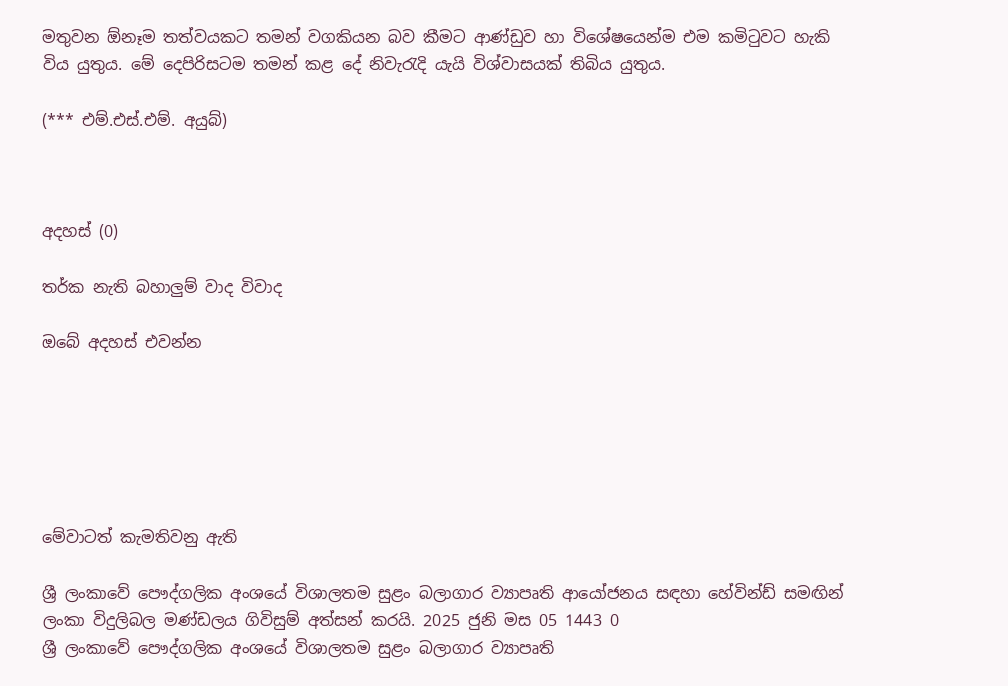මතුවන ඕනෑම තත්වයකට තමන් වගකියන බව කීමට ආණ්ඩුව හා විශේෂයෙන්ම එම කමිටුවට හැකි විය යුතුය. මේ දෙපිරිසටම තමන් කළ දේ නිවැරැදි යැයි විශ්වාසයක් තිබිය යුතුය.

(*** එම්.එස්.එම්. අයුබ්)



අදහස් (0)

තර්ක නැති බහාලුම් වාද විවාද

ඔබේ අදහස් එවන්න






මේවාටත් කැමතිවනු ඇති

ශ්‍රී ලංකාවේ පෞද්ගලික අංශයේ විශාලතම සුළං බලාගාර ව්‍යාපෘති ආයෝජනය සඳහා හේවින්ඩ් සමඟින් ලංකා විදුලිබල මණ්ඩලය ගිවිසුම් අත්සන් කරයි. 2025 ජුනි මස 05 1443 0
ශ්‍රී ලංකාවේ පෞද්ගලික අංශයේ විශාලතම සුළං බලාගාර ව්‍යාපෘති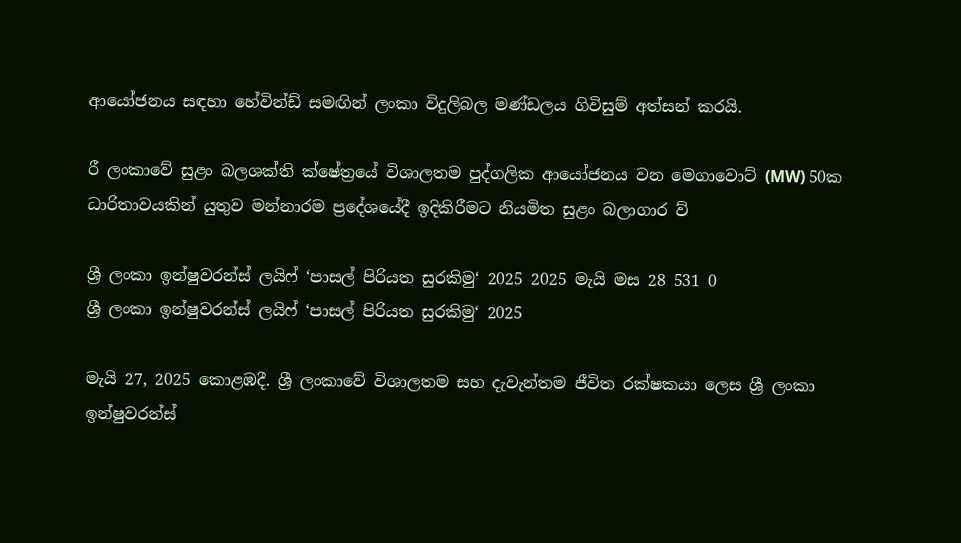ආයෝජනය සඳහා හේවින්ඩ් සමඟින් ලංකා විදුලිබල මණ්ඩලය ගිවිසුම් අත්සන් කරයි.

රී ලංකාවේ සුළං බලශක්ති ක්ෂේත්‍රයේ විශාලතම පුද්ගලික ආයෝජනය වන මෙගාවොට් (MW) 50ක ධාරිතාවයකින් යුතුව මන්නාරම ප්‍රදේශයේදී ඉදිකිරීමට නියමිත සුළං බලාගාර ව්‍

ශ්‍රී ලංකා ඉන්ෂුවරන්ස් ලයිෆ් ‘පාසල් පිරියත සුරකිමු‘ 2025 2025 මැයි මස 28 531 0
ශ්‍රී ලංකා ඉන්ෂුවරන්ස් ලයිෆ් ‘පාසල් පිරියත සුරකිමු‘ 2025

මැයි 27, 2025 කොළඹදී. ශ්‍රී ලංකාවේ විශාලතම සහ දැවැන්තම ජීවිත රක්ෂකයා ලෙස ශ්‍රී ලංකා ඉන්ෂුවරන්ස්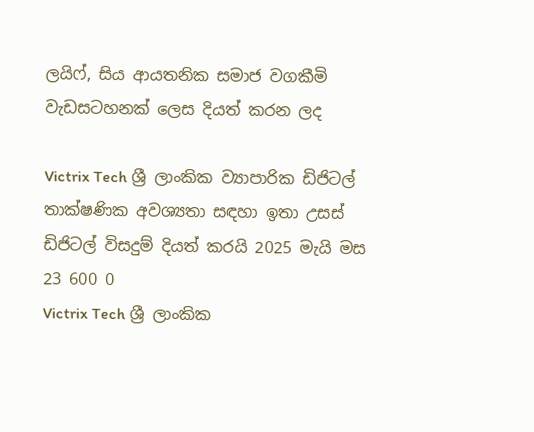ලයිෆ්, සිය ආයතනික සමාජ වගකීමි වැඩසටහනක් ලෙස දියත් කරන ලද

Victrix Tech ශ්‍රී ලාංකික ව්‍යාපාරික ඩිජිටල් තාක්ෂණික අවශ්‍යතා සඳහා ඉතා උසස් ඩිජිටල් විසදුම් දියත් කරයි 2025 මැයි මස 23 600 0
Victrix Tech ශ්‍රී ලාංකික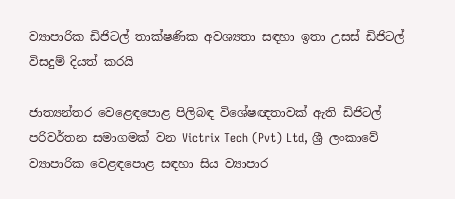ව්‍යාපාරික ඩිජිටල් තාක්ෂණික අවශ්‍යතා සඳහා ඉතා උසස් ඩිජිටල් විසදුම් දියත් කරයි

ජාත්‍යන්තර වෙළෙඳපොළ පිලිබඳ විශේෂඥතාවක් ඇති ඩිජිටල් පරිවර්තන සමාගමක් වන Victrix Tech (Pvt) Ltd, ශ්‍රී ලංකාවේ ව්‍යාපාරික වෙළඳපොළ සඳහා සිය ව්‍යාපාර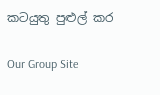කටයුතු පුළුල් කර

Our Group Site